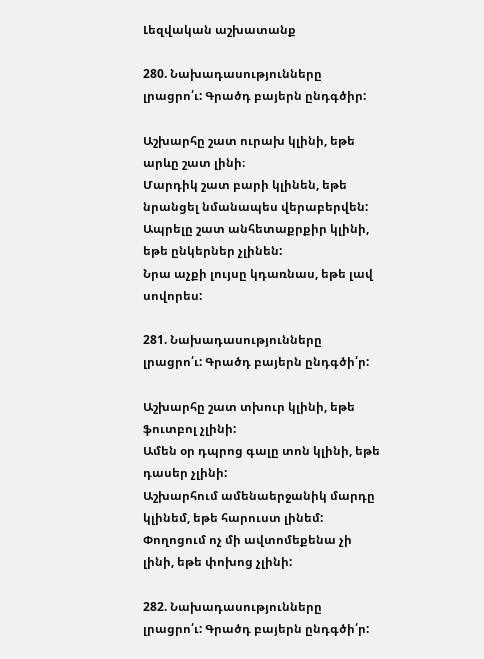Լեզվական աշխատանք

280. Նախադասությունները լրացրո՛ւ: Գրածդ բայերն ընդգծիր:

Աշխարհը շատ ուրախ կլինի, եթե արևը շատ լինի։
Մարդիկ շատ բարի կլինեն, եթե նրանցել նմանապես վերաբերվեն:
Ապրելը շատ անհետաքրքիր կլինի, եթե ընկերներ չլինեն:
Նրա աչքի լույսը կդառնաս, եթե լավ սովորես:

281. Նախադասությունները լրացրո՛ւ: Գրածդ բայերն ընդգծի՛ր:

Աշխարհը շատ տխուր կլինի, եթե ֆուտբոլ չլինի:
Ամեն օր դպրոց գալը տոն կլինի, եթե դասեր չլինի:
Աշխարհում ամենաերջանիկ մարդը կլինեմ, եթե հարուստ լինեմ:
Փողոցում ոչ մի ավտոմեքենա չի լինի, եթե փոխոց չլինի:

282. Նախադասությունները լրացրո՛ւ: Գրածդ բայերն ընդգծի՛ր: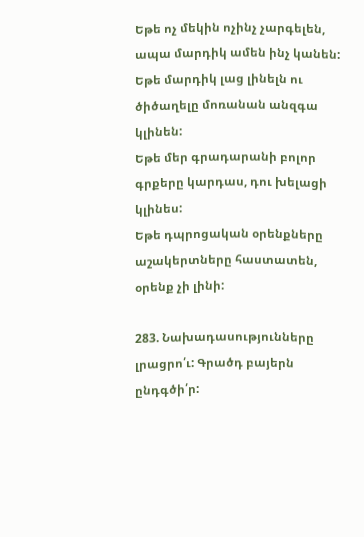Եթե ոչ մեկին ոչինչ չարգելեն, ապա մարդիկ ամեն ինչ կանեն:
Եթե մարդիկ լաց լինելն ու ծիծաղելը մոռանան անզգա կլինեն:
Եթե մեր գրադարանի բոլոր գրքերը կարդաս, դու խելացի կլինես:
Եթե դպրոցական օրենքները աշակերտները հաստատեն, օրենք չի լինի:

283. Նախադասությունները լրացրո՛ւ: Գրածդ բայերն ընդգծի՛ր: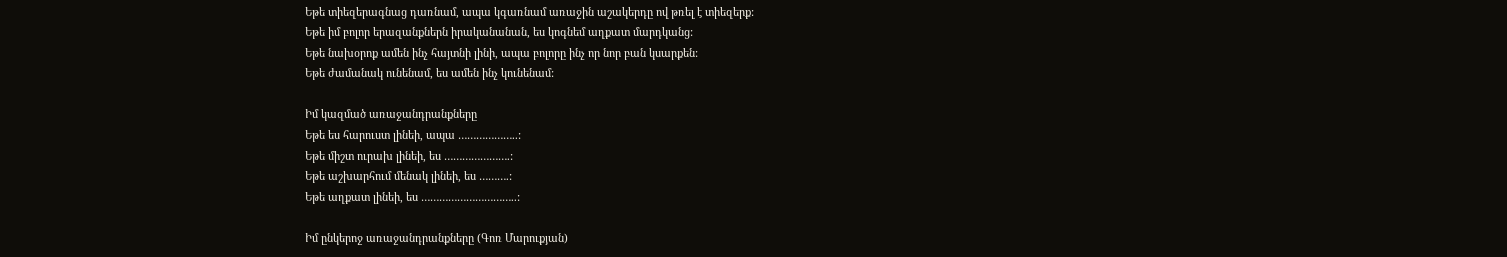Եթե տիեզերագնաց դառնամ, ապա կգառնամ առաջին աշակերդը ով թռել է տիեզերք:
Եթե իմ բոլոր երազանքներն իրականանան, ես կոգնեմ աղքատ մարդկանց:
Եթե նախօրոք ամեն ինչ հայտնի լինի, ապա բոլորը ինչ որ նոր բան կսարքեն:
Եթե ժամանակ ունենամ, ես ամեն ինչ կունենամ:

Իմ կազմած առաջանդրանքները
Եթե ես հարուստ լինեի, ապա ………………..:
Եթե միշտ ուրախ լինեի, ես ………………….:
Եթե աշխարհում մենակ լինեի, ես ……….:
Եթե աղքատ լինեի, ես …………………………..:

Իմ ընկերոջ առաջանդրանքները (Գոռ Մարուքյան)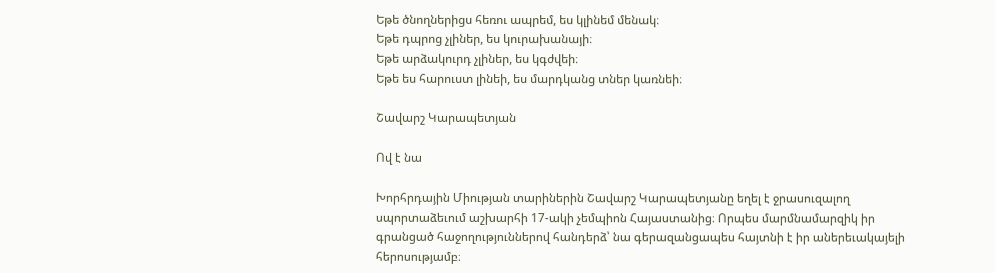Եթե ծնողներիցս հեռու ապրեմ, ես կլինեմ մենակ։
Եթե դպրոց չլիներ, ես կուրախանայի։
Եթե արձակուրդ չլիներ, ես կգժվեի։
Եթե ես հարուստ լինեի, ես մարդկանց տներ կառնեի։

Շավարշ Կարապետյան

Ով է նա

Խորհրդային Միության տարիներին Շավարշ Կարապետյանը եղել է ջրասուզալող սպորտաձեւում աշխարհի 17-ակի չեմպիոն Հայաստանից։ Որպես մարմնամարզիկ իր գրանցած հաջողություններով հանդերձ՝ նա գերազանցապես հայտնի է իր աներեւակայելի հերոսությամբ։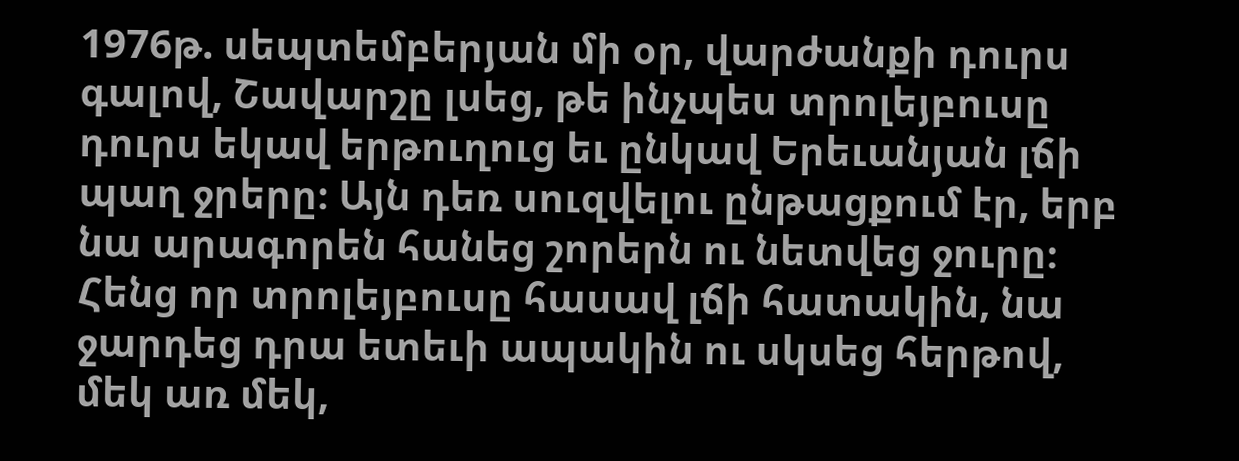1976թ. սեպտեմբերյան մի օր, վարժանքի դուրս գալով, Շավարշը լսեց, թե ինչպես տրոլեյբուսը դուրս եկավ երթուղուց եւ ընկավ Երեւանյան լճի պաղ ջրերը։ Այն դեռ սուզվելու ընթացքում էր, երբ նա արագորեն հանեց շորերն ու նետվեց ջուրը։ Հենց որ տրոլեյբուսը հասավ լճի հատակին, նա ջարդեց դրա ետեւի ապակին ու սկսեց հերթով, մեկ առ մեկ,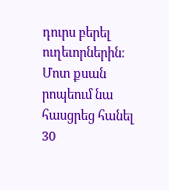դուրս բերել ուղեւորներին։ Մոտ քսան րոպեում նա հասցրեց հանել 30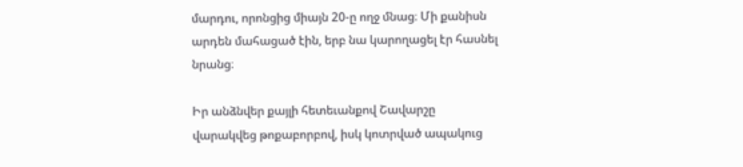մարդու, որոնցից միայն 20-ը ողջ մնաց։ Մի քանիսն արդեն մահացած էին, երբ նա կարողացել էր հասնել նրանց։

Իր անձնվեր քայլի հետեւանքով Շավարշը վարակվեց թոքաբորբով, իսկ կոտրված ապակուց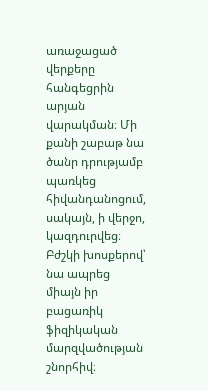առաջացած վերքերը հանգեցրին արյան վարակման։ Մի քանի շաբաթ նա ծանր դրությամբ պառկեց հիվանդանոցում, սակայն, ի վերջո, կազդուրվեց։ Բժշկի խոսքերով՝ նա ապրեց միայն իր բացառիկ ֆիզիկական մարզվածության շնորհիվ։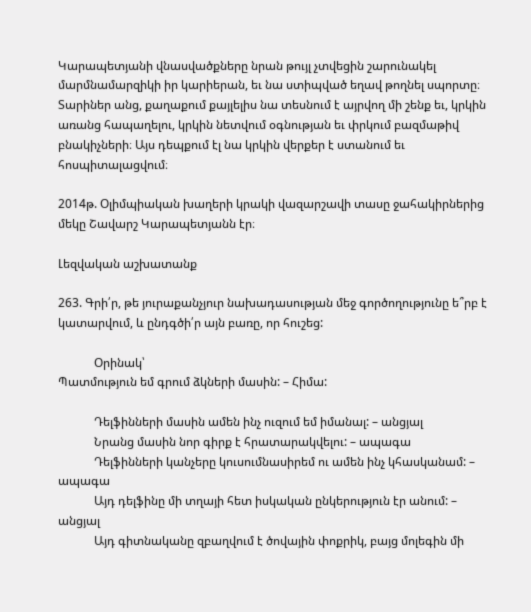Կարապետյանի վնասվածքները նրան թույլ չտվեցին շարունակել մարմնամարզիկի իր կարիերան, եւ նա ստիպված եղավ թողնել սպորտը։ Տարիներ անց, քաղաքում քայլելիս նա տեսնում է այրվող մի շենք եւ, կրկին առանց հապաղելու, կրկին նետվում օգնության եւ փրկում բազմաթիվ բնակիչների։ Այս դեպքում էլ նա կրկին վերքեր է ստանում եւ հոսպիտալացվում։

2014թ. Օլիմպիական խաղերի կրակի վազարշավի տասը ջահակիրներից մեկը Շավարշ Կարապետյանն էր։

Լեզվական աշխատանք

263. Գրի՛ր, թե յուրաքանչյուր նախադասության մեջ գործողությունը ե՞րբ է կատարվում, և ընդգծի՛ր այն բառը, որ հուշեց:

            Օրինակ՝
Պատմություն եմ գրում ձկների մասին: – Հիմա:

            Դելֆինների մասին ամեն ինչ ուզում եմ իմանալ: – անցյալ
            Նրանց մասին նոր գիրք է հրատարակվելու: – ապագա
            Դելֆինների կանչերը կուսումնասիրեմ ու ամեն ինչ կհասկանամ: – ապագա
            Այդ դելֆինը մի տղայի հետ իսկական ընկերություն էր անում: – անցյալ
            Այդ գիտնականը զբաղվում է ծովային փոքրիկ, բայց մոլեգին մի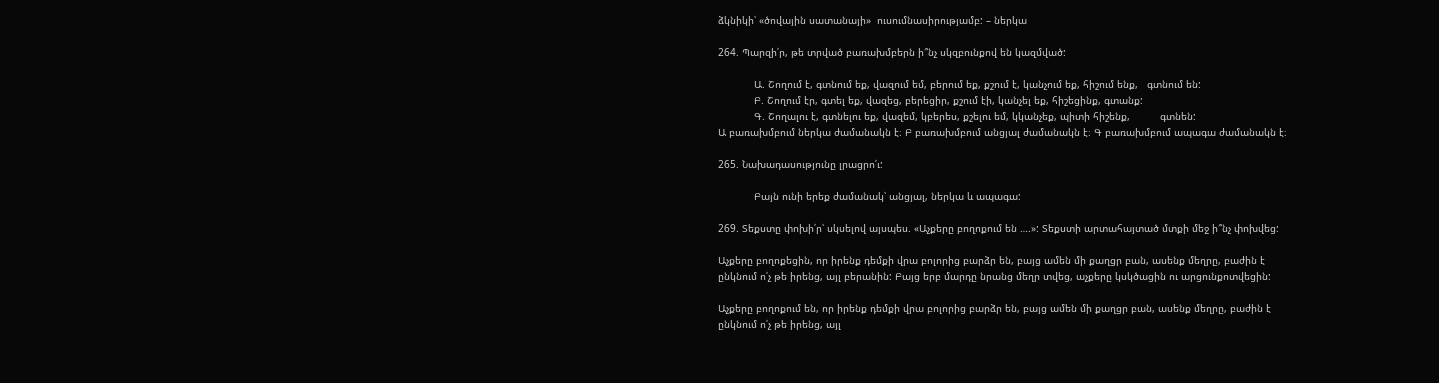ձկնիկի՝ «ծովային սատանայի»  ուսումնասիրությամբ: – ներկա

264. Պարզի՛ր, թե տրված բառախմբերն ի՞նչ սկզբունքով են կազմված:

            Ա. Շողում է, գտնում եք, վազում եմ, բերում եք, քշում է, կանչում եք, հիշում ենք,   գտնում են:
            Բ. Շողում էր, գտել եք, վազեց, բերեցիր, քշում էի, կանչել եք, հիշեցինք, գտանք:
            Գ. Շողալու է, գտնելու եք, վազեմ, կբերես, քշելու եմ, կկանչեք, պիտի հիշենք,          գտնեն:
Ա բառախմբում ներկա ժամանակն է։ Բ բառախմբում անցյալ ժամանակն է։ Գ բառախմբում ապագա ժամանակն է։

265. Նախադասությունը լրացրո՛ւ:

            Բայն ունի երեք ժամանակ՝ անցյալ, ներկա և ապագա:

269. Տեքստը փոխի՛ր՝ սկսելով այսպես. «Աչքերը բողոքում են ….»: Տեքստի արտահայտած մտքի մեջ ի՞նչ փոխվեց:

Աչքերը բողոքեցին, որ իրենք դեմքի վրա բոլորից բարձր են, բայց ամեն մի քաղցր բան, ասենք մեղրը, բաժին է ընկնում ո՛չ թե իրենց, այլ բերանին: Բայց երբ մարդը նրանց մեղր տվեց, աչքերը կսկծացին ու արցունքոտվեցին:

Աչքերը բողոքում են, որ իրենք դեմքի վրա բոլորից բարձր են, բայց ամեն մի քաղցր բան, ասենք մեղրը, բաժին է ընկնում ո՛չ թե իրենց, այլ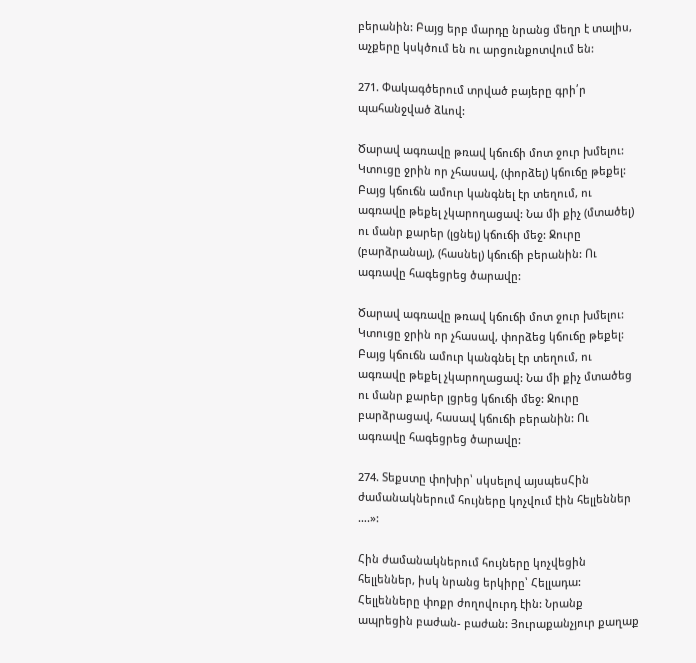բերանին: Բայց երբ մարդը նրանց մեղր է տալիս, աչքերը կսկծում են ու արցունքոտվում են:

271. Փակագծերում տրված բայերը գրի՛ր պահանջված ձևով:

Ծարավ ագռավը թռավ կճուճի մոտ ջուր խմելու: Կտուցը ջրին որ չհասավ, (փորձել) կճուճը թեքել: Բայց կճուճն ամուր կանգնել էր տեղում, ու ագռավը թեքել չկարողացավ: Նա մի քիչ (մտածել) ու մանր քարեր (լցնել) կճուճի մեջ: Ջուրը (բարձրանալ), (հասնել) կճուճի բերանին: Ու ագռավը հագեցրեց ծարավը:

Ծարավ ագռավը թռավ կճուճի մոտ ջուր խմելու: Կտուցը ջրին որ չհասավ, փորձեց կճուճը թեքել: Բայց կճուճն ամուր կանգնել էր տեղում, ու ագռավը թեքել չկարողացավ: Նա մի քիչ մտածեց ու մանր քարեր լցրեց կճուճի մեջ: Ջուրը բարձրացավ, հասավ կճուճի բերանին: Ու ագռավը հագեցրեց ծարավը:

274. Տեքստը փոխիր՝ սկսելով այսպեսՀին ժամանակներում հույները կոչվում էին հելլեններ ….»:

Հին ժամանակներում հույները կոչվեցին հելլեններ, իսկ նրանց երկիրը՝ Հելլադա:
Հելլենները փոքր ժողովուրդ էին: Նրանք ապրեցին բաժան- բաժան: Յուրաքանչյուր քաղաք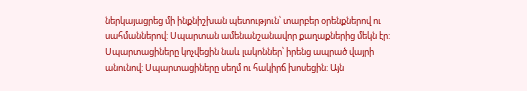ներկայացրեց մի ինքնիշխան պետություն՝ տարբեր օրենքներով ու սահմաններով: Սպարտան ամենանշանավոր քաղաքներից մեկն էր: Սպարտացիները կոչվեցին նաև լակոններ՝ իրենց ապրած վայրի անունով: Սպարտացիները սեղմ ու հակիրճ խոսեցին: Այն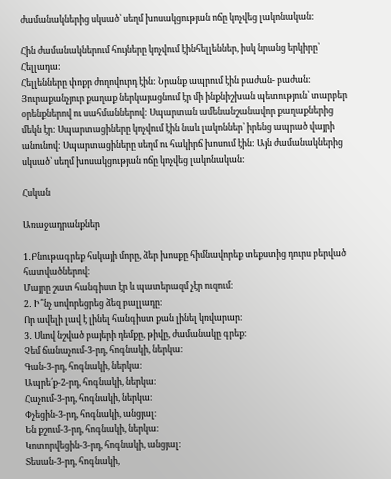ժամանակներից սկսած՝ սեղմ խոսակցության ոճը կոչվեց լակոնական:

Հին ժամանակներում հույները կոչվում էինհելլեններ, իսկ նրանց երկիրը՝ Հելլադա:
Հելլենները փոքր ժողովուրդ էին: Նրանք ապրում էին բաժան- բաժան: Յուրաքանչյուր քաղաք ներկայացնում էր մի ինքնիշխան պետություն՝ տարբեր օրենքներով ու սահմաններով: Սպարտան ամենանշանավոր քաղաքներից մեկն էր: Սպարտացիները կոչվում էին նաև լակոններ՝ իրենց ապրած վայրի անունով: Սպարտացիները սեղմ ու հակիրճ խոսում էին: Այն ժամանակներից սկսած՝ սեղմ խոսակցության ոճը կոչվեց լակոնական:

Հսկան

Առաջադրանքներ

1․Բնութագրեք հսկայի մորը, ձեր խոսքը հիմնավորեք տեքստից դուրս բերված հատվածներով։
Մայրը շատ հանգիստ էր և պատերազմ չէր ուզում։
2․ Ի՞նչ սովորեցրեց ձեզ բալլադը։
Որ ավելի լավ է լինել հանգիստ քան լինել կռվարար։
3․ Սևով նշված բայերի դեմքը, թիվը, ժամանակը գրեք։
Չեմ ճանաչում-3-րդ, հոգնակի, ներկա։
Գան-3-րդ, հոգնակի, ներկա։
Ապրե՛ք-2-րդ, հոգնակի, ներկա։
Հաչում-3-րդ, հոգնակի, ներկա։
Փչեցին-3-րդ, հոգնակի, անցյալ։
Են քշում-3-րդ, հոգնակի, ներկա։
Կոտորվեցին-3-րդ, հոգնակի, անցյալ։
Տեսան-3-րդ, հոգնակի,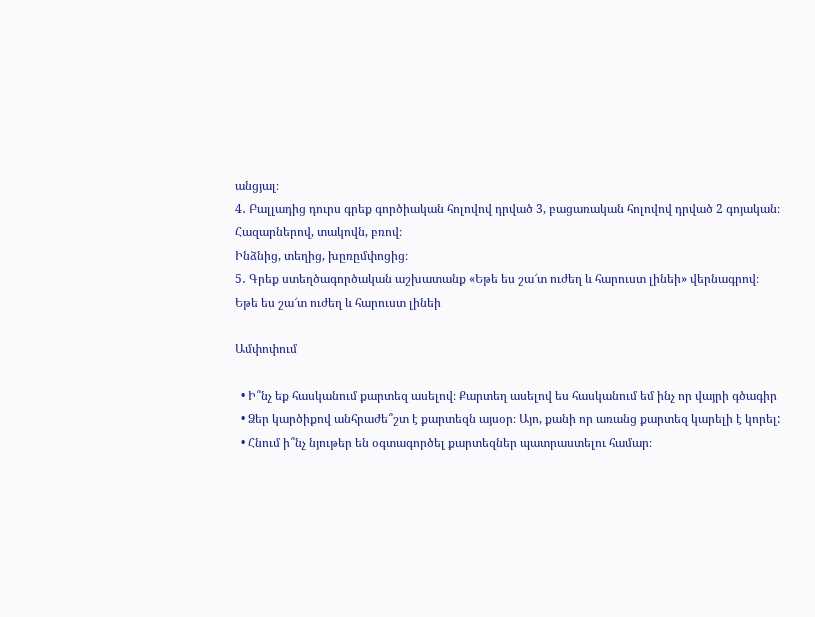անցյալ։
4․ Բալլադից դուրս գրեք գործիական հոլովով դրված 3, բացառական հոլովով դրված 2 գոյական։
Հազարներով, տակովն, բռով։
Ինձնից, տեղից, խըռըմփոցից։
5․ Գրեք ստեղծագործական աշխատանք «Եթե ես շա՜տ ուժեղ և հարուստ լինեի» վերնագրով։
Եթե ես շա՜տ ուժեղ և հարուստ լինեի

Ամփոփում

  • Ի՞նչ եք հասկանում քարտեզ ասելով։ Քարտեղ ասելով ես հասկանում եմ ինչ որ վայրի գծագիր
  • Ձեր կարծիքով անհրաժե՞շտ է քարտեզն այսօր։ Այո, քանի որ առանց քարտեզ կարելի է կորել:
  • Հնում ի՞նչ նյութեր են օգտագործել քարտեզներ պատրաստելու համար։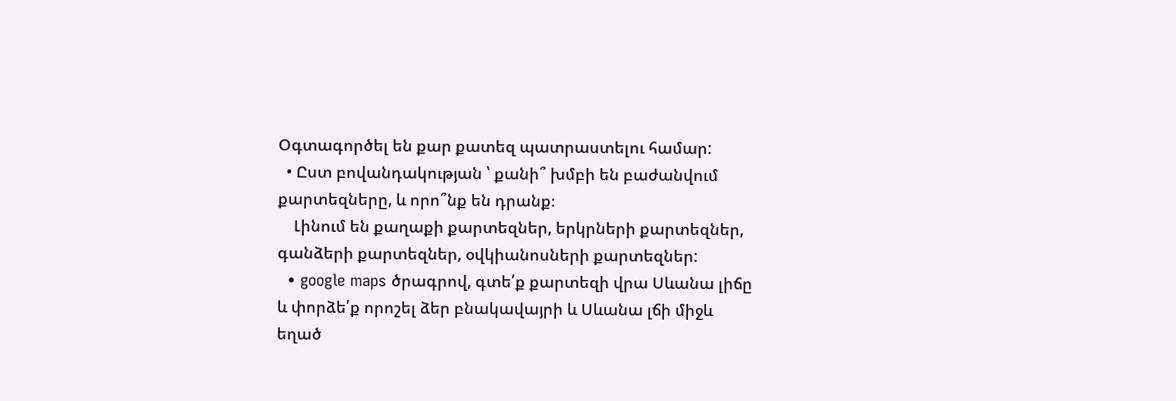Օգտագործել են քար քատեզ պատրաստելու համար:
  • Ըստ բովանդակության ՝ քանի՞ խմբի են բաժանվում քարտեզները, և որո՞նք են դրանք։
    Լինում են քաղաքի քարտեզներ, երկրների քարտեզներ, գանձերի քարտեզներ, օվկիանոսների քարտեզներ:
  • google maps ծրագրով, գտե՛ք քարտեզի վրա Սևանա լիճը և փորձե՛ք որոշել ձեր բնակավայրի և Սևանա լճի միջև եղած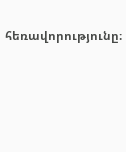հեռավորությունը։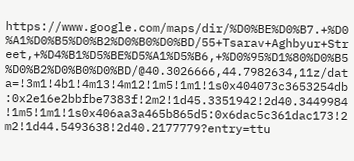https://www.google.com/maps/dir/%D0%BE%D0%B7.+%D0%A1%D0%B5%D0%B2%D0%B0%D0%BD/55+Tsarav+Aghbyur+Street,+%D4%B1%D5%BE%D5%A1%D5%B6,+%D0%95%D1%80%D0%B5%D0%B2%D0%B0%D0%BD/@40.3026666,44.7982634,11z/data=!3m1!4b1!4m13!4m12!1m5!1m1!1s0x404073c3653254db:0x2e16e2bbfbe7383f!2m2!1d45.3351942!2d40.3449984!1m5!1m1!1s0x406aa3a465b865d5:0x6dac5c361dac173!2m2!1d44.5493638!2d40.2177779?entry=ttu